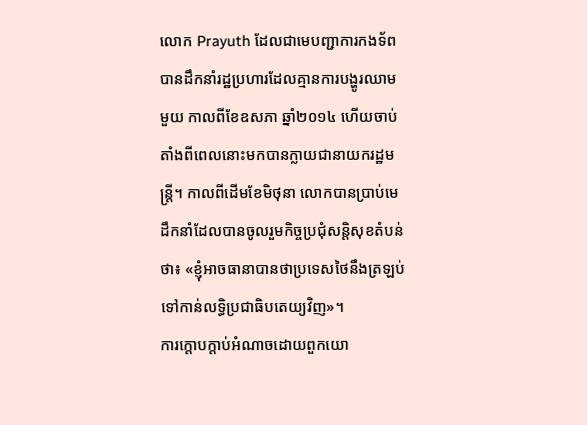លោក Prayuth ដែលជាមេបញ្ជាការកងទ័ព បានដឹកនាំរដ្ឋប្រហារដែលគ្មានការបង្ហូរឈាមមួយ កាលពីខែឧសភា ឆ្នាំ២០១៤ ហើយចាប់តាំងពីពេលនោះមកបានក្លាយជានាយករដ្ឋមន្រ្តី។ កាលពីដើមខែមិថុនា លោកបានប្រាប់មេដឹកនាំដែលបានចូលរួមកិច្ចប្រជុំសន្តិសុខតំបន់ថា៖ «ខ្ញុំអាចធានាបានថាប្រទេសថៃនឹងត្រឡប់ទៅកាន់លទ្ធិប្រជាធិបតេយ្យវិញ»។
ការក្តោបក្តាប់អំណាចដោយពួកយោ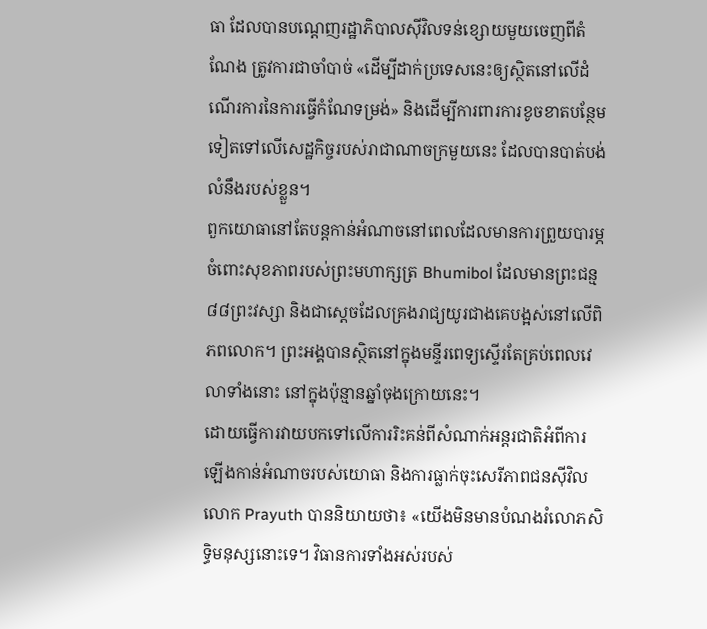ធា ដែលបានបណ្តេញរដ្ឋាភិបាលស៊ីវិលទន់ខ្សោយមួយចេញពីតំណែង ត្រូវការជាចាំបាច់ «ដើម្បីដាក់ប្រទេសនេះឲ្យស្ថិតនៅលើដំណើរការនៃការធ្វើកំណែទម្រង់» និងដើម្បីការពារការខូចខាតបន្ថែមទៀតទៅលើសេដ្ឋកិច្ចរបស់រាជាណាចក្រមួយនេះ ដែលបានបាត់បង់លំនឹងរបស់ខ្លួន។
ពួកយោធានៅតែបន្តកាន់អំណាចនៅពេលដែលមានការព្រួយបារម្ភចំពោះសុខភាពរបស់ព្រះមហាក្សត្រ Bhumibol ដែលមានព្រះជន្ម៨៨ព្រះវស្សា និងជាស្តេចដែលគ្រងរាជ្យយូរជាងគេបង្អស់នៅលើពិភពលោក។ ព្រះអង្គបានស្ថិតនៅក្នុងមន្ទីរពេទ្យស្ទើរតែគ្រប់ពេលវេលាទាំងនោះ នៅក្នុងប៉ុន្មានឆ្នាំចុងក្រោយនេះ។
ដោយធ្វើការវាយបកទៅលើការរិះគន់ពីសំណាក់អន្តរជាតិអំពីការឡើងកាន់អំណាចរបស់យោធា និងការធ្លាក់ចុះសេរីភាពជនស៊ីវិល លោក Prayuth បាននិយាយថា៖ «យើងមិនមានបំណងរំលោភសិទ្ធិមនុស្សនោះទេ។ វិធានការទាំងអស់របស់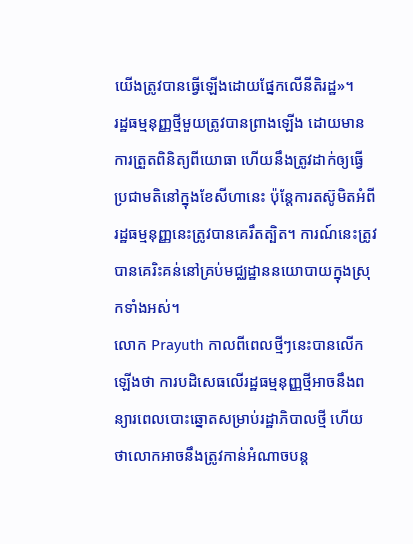យើងត្រូវបានធ្វើឡើងដោយផ្នែកលើនីតិរដ្ឋ»។
រដ្ឋធម្មនុញ្ញថ្មីមួយត្រូវបានព្រាងឡើង ដោយមានការត្រួតពិនិត្យពីយោធា ហើយនឹងត្រូវដាក់ឲ្យធ្វើប្រជាមតិនៅក្នុងខែសីហានេះ ប៉ុន្តែការតស៊ូមិតអំពីរដ្ឋធម្មនុញ្ញនេះត្រូវបានគេរឹតត្បិត។ ការណ៍នេះត្រូវបានគេរិះគន់នៅគ្រប់មជ្ឈដ្ឋាននយោបាយក្នុងស្រុកទាំងអស់។
លោក Prayuth កាលពីពេលថ្មីៗនេះបានលើកឡើងថា ការបដិសេធលើរដ្ឋធម្មនុញ្ញថ្មីអាចនឹងពន្យារពេលបោះឆ្នោតសម្រាប់រដ្ឋាភិបាលថ្មី ហើយថាលោកអាចនឹងត្រូវកាន់អំណាចបន្ត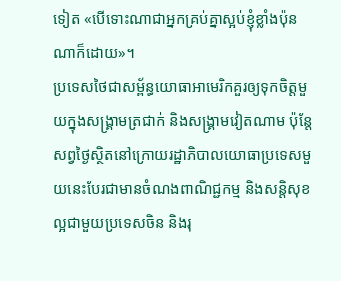ទៀត «បើទោះណាជាអ្នកគ្រប់គ្នាស្អប់ខ្ញុំខ្លាំងប៉ុនណាក៏ដោយ»។
ប្រទេសថៃជាសម្ព័ន្ធយោធាអាមេរិកគួរឲ្យទុកចិត្តមួយក្នុងសង្រ្គាមត្រជាក់ និងសង្រ្គាមវៀតណាម ប៉ុន្តែសព្វថ្ងៃស្ថិតនៅក្រោយរដ្ឋាភិបាលយោធាប្រទេសមួយនេះបែរជាមានចំណងពាណិជ្ជកម្ម និងសន្តិសុខល្អជាមួយប្រទេសចិន និងរុ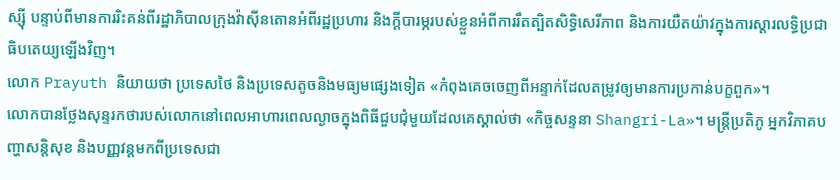ស្ស៊ី បន្ទាប់ពីមានការរិះគន់ពីរដ្ឋាភិបាលក្រុងវ៉ាស៊ីនតោនអំពីរដ្ឋប្រហារ និងក្តីបារម្ភរបស់ខ្លួនអំពីការរឹតត្បិតសិទ្ធិសេរីភាព និងការយឺតយ៉ាវក្នុងការស្តារលទ្ធិប្រជាធិបតេយ្យឡើងវិញ។
លោក Prayuth និយាយថា ប្រទេសថៃ និងប្រទេសតូចនិងមធ្យមផ្សេងទៀត «កំពុងគេចចេញពីអន្ទាក់ដែលតម្រូវឲ្យមានការប្រកាន់បក្ខពួក»។
លោកបានថ្លែងសុន្ទរកថារបស់លោកនៅពេលអាហារពេលល្ងាចក្នុងពិធីជួបជុំមួយដែលគេស្គាល់ថា «កិច្ចសន្ទនា Shangri-La»។ មន្ត្រីប្រតិភូ អ្នកវិភាគបញ្ហាសន្តិសុខ និងបញ្ញវន្តមកពីប្រទេសជា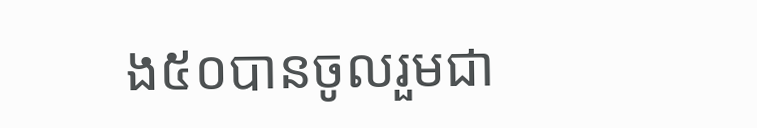ង៥០បានចូលរួមជា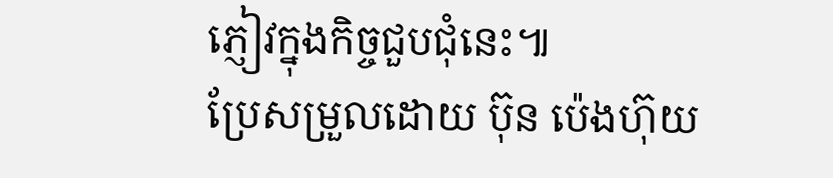ភ្ញៀវក្នុងកិច្ចជួបជុំនេះ៕
ប្រែសម្រួលដោយ ប៊ុន ប៉េងហ៊ុយ